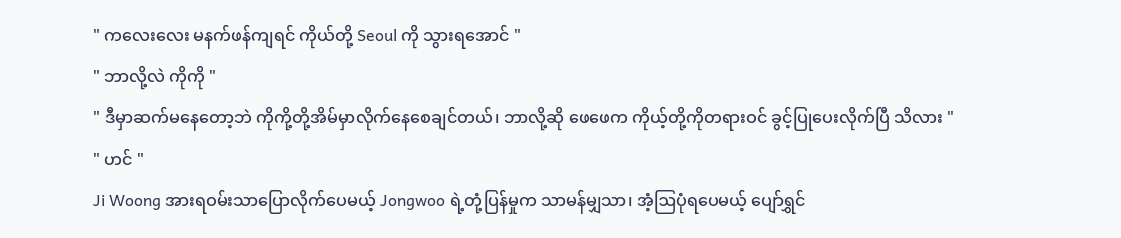" ကလေးလေး မနက်ဖန်ကျရင် ကိုယ်တို့ Seoul ကို သွားရအောင် "
" ဘာလို့လဲ ကိုကို "
" ဒီမှာဆက်မနေတော့ဘဲ ကိုကို့တို့အိမ်မှာလိုက်နေစေချင်တယ်၊ ဘာလို့ဆို ဖေဖေက ကိုယ့်တို့ကိုတရားဝင် ခွင့်ပြုပေးလိုက်ပြီ သိလား "
" ဟင် "
Ji Woong အားရဝမ်းသာပြောလိုက်ပေမယ့် Jongwoo ရဲ့တုံ့ပြန်မှုက သာမန်မျှသာ၊ အံ့ဩပုံရပေမယ့် ပျော်ရွှင်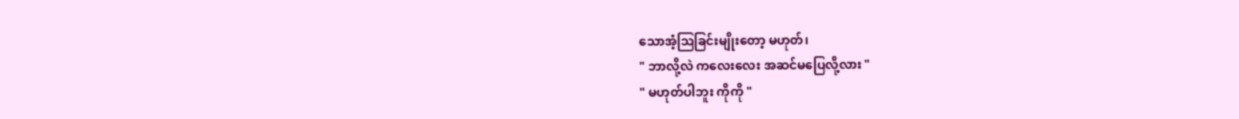သောအံ့ဩခြင်းမျိုးတော့ မဟုတ်၊
" ဘာလို့လဲ ကလေးလေး အဆင်မပြေလို့လား "
" မဟုတ်ပါဘူး ကိုကို "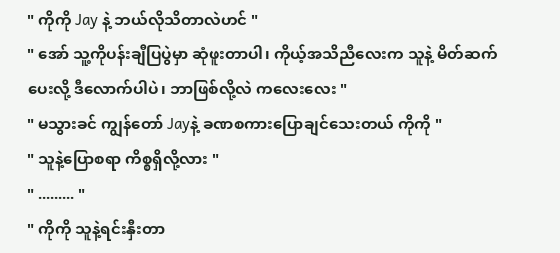" ကိုကို Jay နဲ့ ဘယ်လိုသိတာလဲဟင် "
" အော် သူ့ကိုပန်းချီပြပွဲမှာ ဆုံဖူးတာပါ၊ ကိုယ့်အသိညီလေးက သူနဲ့ မိတ်ဆက်ပေးလို့ ဒီလောက်ပါပဲ၊ ဘာဖြစ်လို့လဲ ကလေးလေး "
" မသွားခင် ကျွန်တော် Jayနဲ့ ခဏစကားပြောချင်သေးတယ် ကိုကို "
" သူနဲ့ပြောစရာ ကိစ္စရှိလို့လား "
" ......... "
" ကိုကို သူနဲ့ရင်းနှီးတာ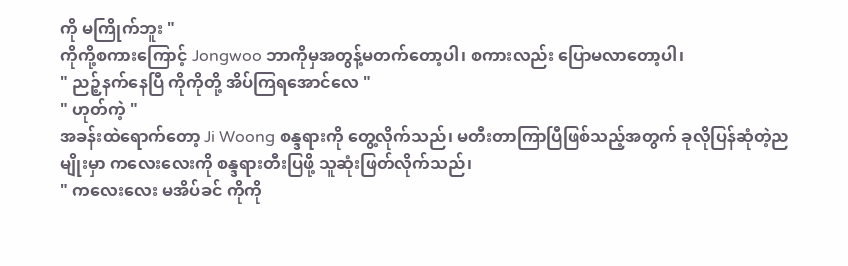ကို မကြိုက်ဘူး "
ကိုကို့စကားကြောင့် Jongwoo ဘာကိုမှအတွန့်မတက်တော့ပါ၊ စကားလည်း ပြောမလာတော့ပါ၊
" ညဉ့်နက်နေပြီ ကိုကိုတို့ အိပ်ကြရအောင်လေ "
" ဟုတ်ကဲ့ "
အခန်းထဲရောက်တော့ Ji Woong စန္ဒရားကို တွေ့လိုက်သည်၊ မတီးတာကြာပြီဖြစ်သည့်အတွက် ခုလိုပြန်ဆုံတဲ့ညမျိုးမှာ ကလေးလေးကို စန္ဒရားတီးပြဖို့ သူဆုံးဖြတ်လိုက်သည်၊
" ကလေးလေး မအိပ်ခင် ကိုကို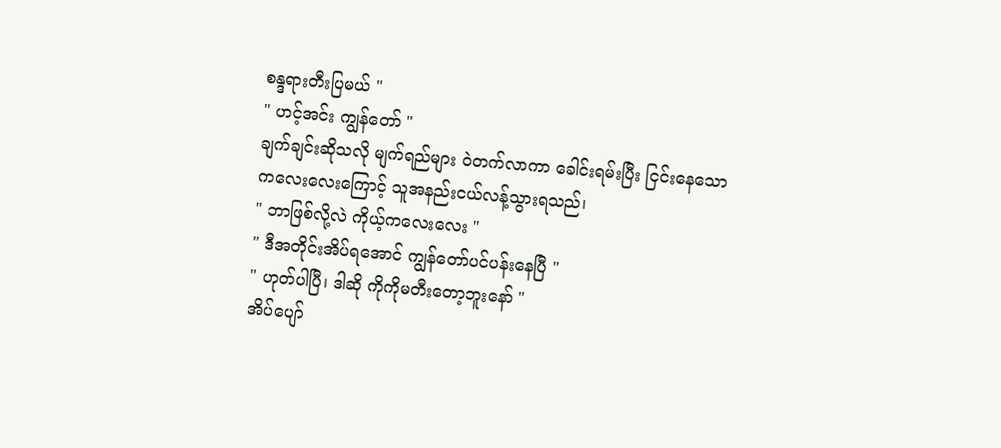စန္ဒရားတီးပြမယ် "
" ဟင့်အင်း ကျွန်တော် "
ချက်ချင်းဆိုသလို မျက်ရည်များ ဝဲတက်လာကာ ခေါင်းရမ်းပြီး ငြင်းနေသော ကလေးလေးကြောင့် သူအနည်းငယ်လန့်သွားရသည်၊
" ဘာဖြစ်လို့လဲ ကိုယ့်ကလေးလေး "
" ဒီအတိုင်းအိပ်ရအောင် ကျွန်တော်ပင်ပန်းနေပြီ "
" ဟုတ်ပါပြီ၊ ဒါဆို ကိုကိုမတီးတော့ဘူးနော် "
အိပ်ပျော်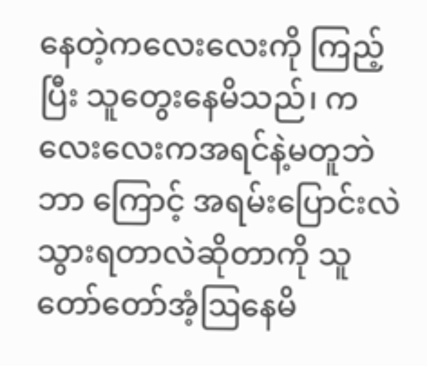နေတဲ့ကလေးလေးကို ကြည့်ပြီး သူတွေးနေမိသည်၊ ကလေးလေးကအရင်နဲ့မတူဘဲ ဘာ ကြောင့် အရမ်းပြောင်းလဲသွားရတာလဲဆိုတာကို သူတော်တော်အံ့ဩနေမိ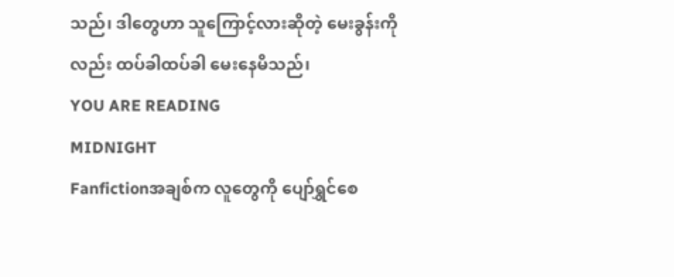သည်၊ ဒါတွေဟာ သူကြောင့်လားဆိုတဲ့ မေးခွန်းကိုလည်း ထပ်ခါထပ်ခါ မေးနေမိသည်၊
YOU ARE READING
MIDNIGHT
Fanfictionအချစ်က လူတွေကို ပျော်ရွှင်စေ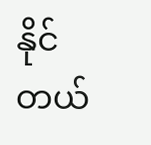နိုင်တယ်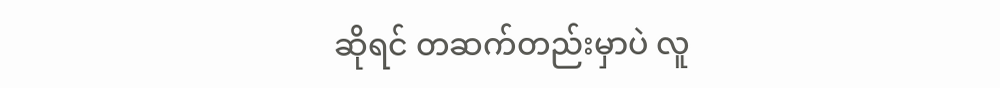ဆိုရင် တဆက်တည်းမှာပဲ လူ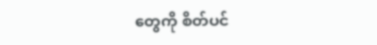တွေကို စိတ်ပင်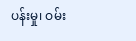ပန်းမှု၊ ဝမ်း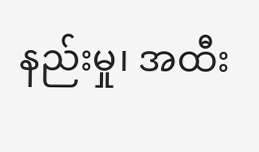နည်းမှု၊ အထီး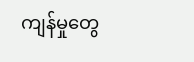ကျန်မှုတွေ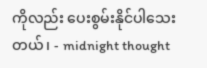ကိုလည်း ပေးစွမ်းနိုင်ပါသေးတယ်၊ - midnight thought